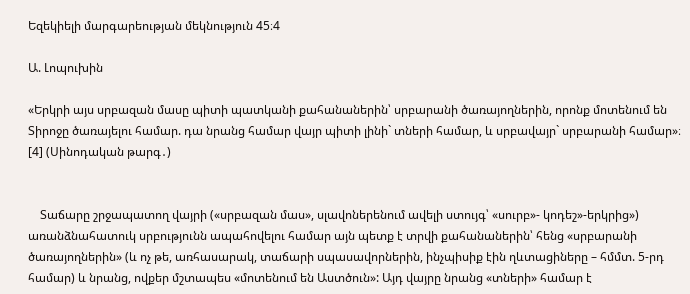Եզեկիելի մարգարեության մեկնություն 45։4

Ա. Լոպուխին

«Երկրի այս սրբազան մասը պիտի պատկանի քահանաներին՝ սրբարանի ծառայողներին, որոնք մոտենում են Տիրոջը ծառայելու համար. դա նրանց համար վայր պիտի լինի` տների համար, և սրբավայր` սրբարանի համար»։  [4] (Սինոդական թարգ․)


    Տաճարը շրջապատող վայրի («սրբազան մաս», սլավոներենում ավելի ստույգ՝ «սուրբ»- կոդեշ»-երկրից») առանձնահատուկ սրբությունն ապահովելու համար այն պետք է տրվի քահանաներին՝ հենց «սրբարանի  ծառայողներին» (և ոչ թե, առհասարակ, տաճարի սպասավորներին, ինչպիսիք էին ղևտացիները – հմմտ. 5-րդ համար) և նրանց, ովքեր մշտապես «մոտենում են Աստծուն»: Այդ վայրը նրանց «տների» համար է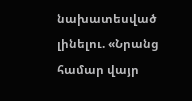նախատեսված լինելու. «Նրանց համար վայր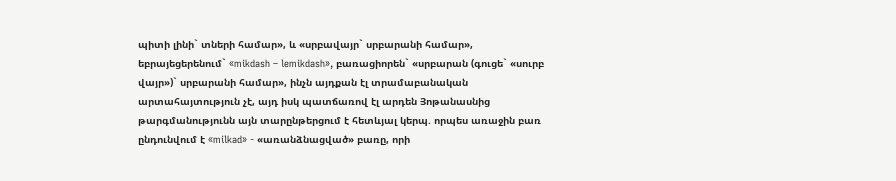պիտի լինի` տների համար», և «սրբավայր` սրբարանի համար», եբրայեցերենում` «mikdash – lemikdash», բառացիորեն` «սրբարան (գուցե` «սուրբ վայր»)` սրբարանի համար», ինչն այդքան էլ տրամաբանական արտահայտություն չէ, այդ իսկ պատճառով էլ արդեն Յոթանասնից թարգմանությունն այն տարընթերցում է հետևյալ կերպ. որպես առաջին բառ ընդունվում է «milkad» - «առանձնացված» բառը, որի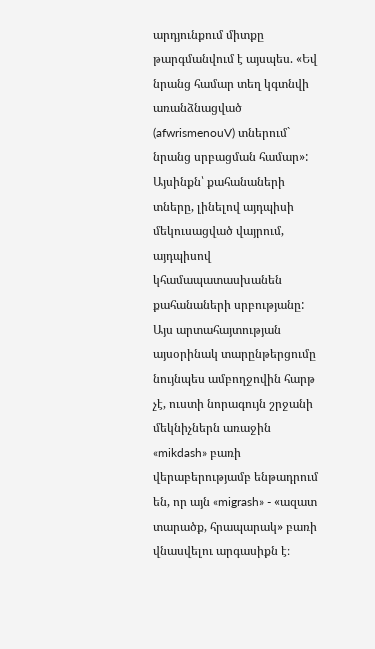արդյունքում միտքը թարգմանվում է այսպես. «Եվ նրանց համար տեղ կգտնվի առանձնացված (afwrismenouV) տներում` նրանց սրբացման համար»: Այսինքն՝ քահանաների տները, լինելով այդպիսի մեկուսացված վայրում, այդպիսով կհամապատասխանեն քահանաների սրբությանը: Այս արտահայտության այսօրինակ տարընթերցումը նույնպես ամբողջովին հարթ չէ, ուստի նորագույն շրջանի մեկնիչներն առաջին «mikdash» բառի վերաբերությամբ ենթադրում են, որ այն «migrash» - «ազատ տարածք, հրապարակ» բառի վնասվելու արգասիքն է։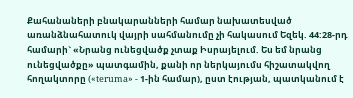Քահանաների բնակարանների համար նախատեսված առանձնահատուկ վայրի սահմանումը չի հակասում Եզեկ. 44:28-րդ համարի` «Նրանց ունեցվածք չտաք Իսրայելում. Ես եմ նրանց ունեցվածքը» պատգամին, քանի որ ներկայումս հիշատակվող հողակտորը («teruma» - 1-ին համար), ըստ էության, պատկանում է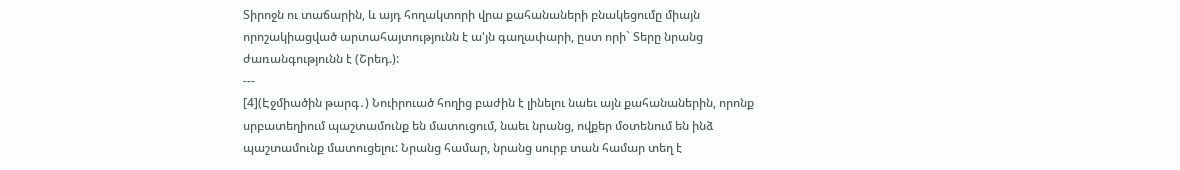Տիրոջն ու տաճարին, և այդ հողակտորի վրա քահանաների բնակեցումը միայն որոշակիացված արտահայտությունն է ա'յն գաղափարի, ըստ որի` Տերը նրանց ժառանգությունն է (Շրեդ.):
---
[4](Էջմիածին թարգ․) Նուիրուած հողից բաժին է լինելու նաեւ այն քահանաներին, որոնք սրբատեղիում պաշտամունք են մատուցում, նաեւ նրանց, ովքեր մօտենում են ինձ պաշտամունք մատուցելու: Նրանց համար, նրանց սուրբ տան համար տեղ է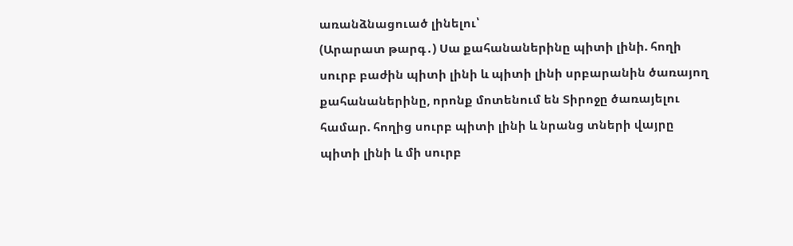առանձնացուած լինելու՝
(Արարատ թարգ․) Սա քահանաներինը պիտի լինի. հողի սուրբ բաժին պիտի լինի և պիտի լինի սրբարանին ծառայող քահանաներինը, որոնք մոտենում են Տիրոջը ծառայելու համար. հողից սուրբ պիտի լինի և նրանց տների վայրը պիտի լինի և մի սուրբ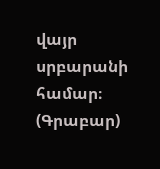վայր սրբարանի համար։
(Գրաբար)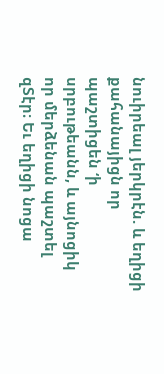նուիրեալ յերկրէն. և եղիցի քահանայիցն որ պաշտիցեն ‘ի սրբութեանն, և այնոցիկ որ մերձենան պաշտել զՏէր։ Եւ եղիցի նոցա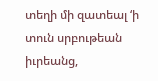տեղի մի զատեալ ‘ի տուն սրբութեան իւրեանց,